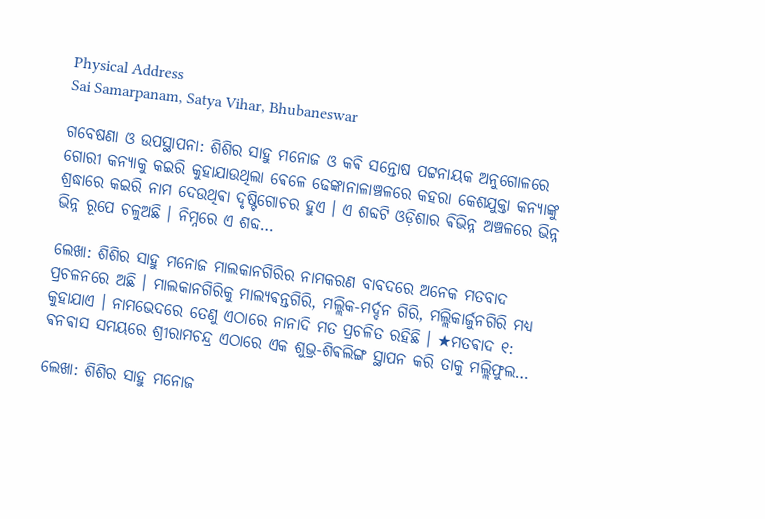Physical Address
Sai Samarpanam, Satya Vihar, Bhubaneswar

ଗବେଷଣା ଓ ଉପସ୍ଥାପନା: ଶିଶିର ସାହୁ ମନୋଜ ଓ କଵି ସନ୍ତୋଷ ପଟ୍ଟନାୟକ ଅନୁଗୋଳରେ ଗୋରୀ କନ୍ୟାକୁ କଇରି କୁହାଯାଉଥିଲା ଵେଳେ ଢେଙ୍କାନାଳାଞ୍ଚଳରେ କହରା କେଶଯୁକ୍ତା କନ୍ୟାଙ୍କୁ ଶ୍ରଦ୍ଧାରେ କଇରି ନାମ ଦେଉଥିଵା ଦୃଷ୍ଟିଗୋଚର ହୁଏ । ଏ ଶବ୍ଦଟି ଓଡ଼ିଶାର ଵିଭିନ୍ନ ଅଞ୍ଚଳରେ ଭିନ୍ନ ଭିନ୍ନ ରୂପେ ଚଳୁଅଛି । ନିମ୍ନରେ ଏ ଶବ୍ଦ…

ଲେଖା: ଶିଶିର ସାହୁ ମନୋଜ ମାଲକାନଗିରିର ନାମକରଣ ବାବଦରେ ଅନେକ ମତବାଦ ପ୍ରଚଳନରେ ଅଛି । ମାଲକାନଗିରିକୁ ମାଲ୍ୟଵନ୍ତଗିରି, ମଲ୍ଲିକ-ମର୍ଦ୍ଦନ ଗିରି, ମଲ୍ଲିକାର୍ଜୁନଗିରି ମଧ୍ଯ କୁହାଯାଏ । ନାମଭେଦରେ ତେଣୁ ଏଠାରେ ନାନାଦି ମତ ପ୍ରଚଳିତ ରହିଛି । ★ମତଵାଦ ୧: ଵନଵାସ ସମୟରେ ଶ୍ରୀରାମଚନ୍ଦ୍ର ଏଠାରେ ଏକ ଶୁଭ୍ର-ଶିଵଲିଙ୍ଗ ସ୍ଥାପନ କରି ତାକୁ ମଲ୍ଲିଫୁଲ…

ଲେଖା: ଶିଶିର ସାହୁ ମନୋଜ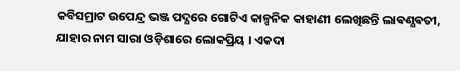କବିସମ୍ରାଟ ଉପେନ୍ଦ୍ର ଭଞ୍ଜ ପଦ୍ଯରେ ଗୋଟିଏ କାଳ୍ପନିକ କାହାଣୀ ଲେଖିଛନ୍ତି ଲାଵଣ୍ଯଵତୀ, ଯାହାର ନାମ ସାରା ଓଡ଼ିଶାରେ ଲୋକପ୍ରିୟ । ଏକଦା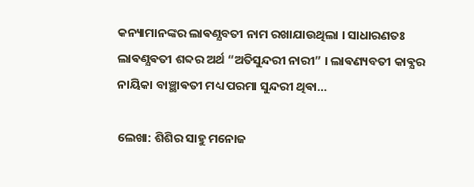କନ୍ୟାମାନଙ୍କର ଲାଵଣ୍ଯବତୀ ନାମ ରଖାଯାଉଥିଲା । ସାଧାରଣତଃ ଲାଵଣ୍ଯଵତୀ ଶବ୍ଦର ଅର୍ଥ “ଅତିସୁନ୍ଦରୀ ନାରୀ” । ଲାଵଣ୍ୟବତୀ କାଵ୍ଯର ନାୟିକା ବାଞ୍ଛାଵତୀ ମଧ୍ୟ ପରମା ସୁନ୍ଦରୀ ଥିଵା…

ଲେଖା: ଶିଶିର ସାହୁ ମନୋଜ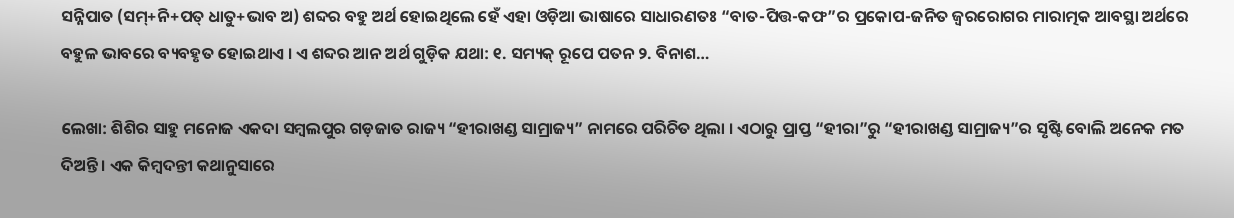ସନ୍ନିପାତ (ସମ୍+ନି+ପତ୍ ଧାତୁ+ଭାବ ଅ) ଶବ୍ଦର ବହୁ ଅର୍ଥ ହୋଇଥିଲେ ହେଁ ଏହା ଓଡ଼ିଆ ଭାଷାରେ ସାଧାରଣତଃ “ବାତ-ପିତ୍ତ-କଫ”ର ପ୍ରକୋପ-ଜନିତ ଜ୍ୱରରୋଗର ମାରାତ୍ମକ ଆବସ୍ଥା ଅର୍ଥରେ ବହୁଳ ଭାବରେ ବ୍ୟବହୃତ ହୋଇଥାଏ । ଏ ଶବ୍ଦର ଆନ ଅର୍ଥ ଗୁଡ଼ିକ ଯଥା: ୧. ସମ୍ୟକ୍ ରୂପେ ପତନ ୨. ବିନାଶ…

ଲେଖା: ଶିଶିର ସାହୁ ମନୋଜ ଏକଦା ସମ୍ବଲପୁର ଗଡ଼ଜାତ ରାଜ୍ୟ “ହୀରାଖଣ୍ଡ ସାମ୍ରାଜ୍ୟ” ନାମରେ ପରିଚିତ ଥିଲା । ଏଠାରୁ ପ୍ରାପ୍ତ “ହୀରା”ରୁ “ହୀରାଖଣ୍ଡ ସାମ୍ରାଜ୍ୟ”ର ସୃଷ୍ଟି ବୋଲି ଅନେକ ମତ ଦିଅନ୍ତି । ଏକ କିମ୍ବଦନ୍ତୀ କଥାନୁସାରେ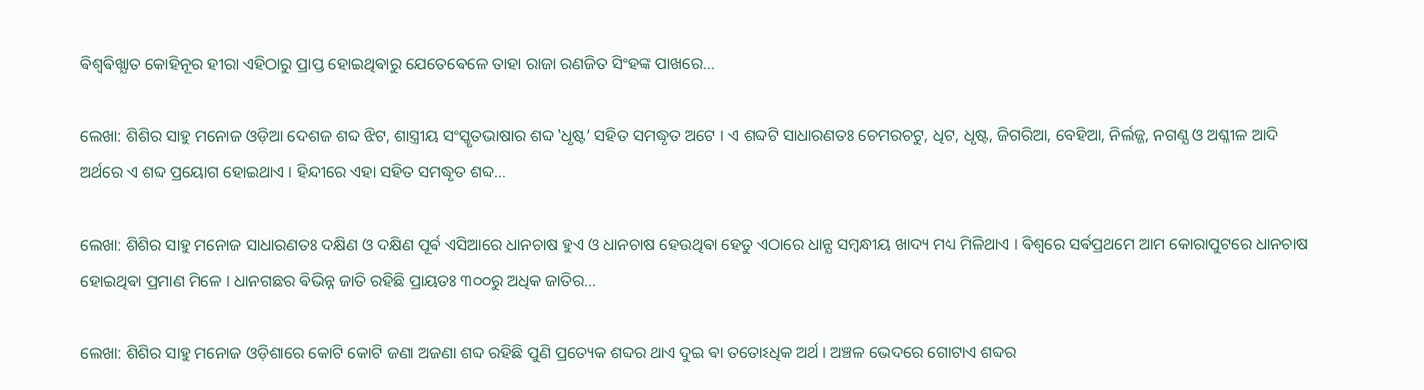ଵିଶ୍ଵଵିଖ୍ଯାତ କୋହିନୂର ହୀରା ଏହିଠାରୁ ପ୍ରାପ୍ତ ହୋଇଥିଵାରୁ ଯେତେଵେଳେ ତାହା ରାଜା ରଣଜିତ ସିଂହଙ୍କ ପାଖରେ…

ଲେଖା: ଶିଶିର ସାହୁ ମନୋଜ ଓଡ଼ିଆ ଦେଶଜ ଶବ୍ଦ ଝିଟ, ଶାସ୍ତ୍ରୀୟ ସଂସ୍କୃତଭାଷାର ଶବ୍ଦ ‛ଧୃଷ୍ଟ’ ସହିତ ସମଦ୍ଧୃତ ଅଟେ । ଏ ଶବ୍ଦଟି ସାଧାରଣତଃ ଚେମରଚଟୁ, ଧିଟ, ଧୃଷ୍ଟ, ଜିଗରିଆ, ବେହିଆ, ନିର୍ଲଜ୍ଜ, ନଗଣ୍ଯ ଓ ଅଶ୍ଳୀଳ ଆଦି ଅର୍ଥରେ ଏ ଶବ୍ଦ ପ୍ରୟୋଗ ହୋଇଥାଏ । ହିନ୍ଦୀରେ ଏହା ସହିତ ସମଦ୍ଧୃତ ଶବ୍ଦ…

ଲେଖା: ଶିଶିର ସାହୁ ମନୋଜ ସାଧାରଣତଃ ଦକ୍ଷିଣ ଓ ଦକ୍ଷିଣ ପୂର୍ଵ ଏସିଆରେ ଧାନଚାଷ ହୁଏ ଓ ଧାନଚାଷ ହେଉଥିଵା ହେତୁ ଏଠାରେ ଧାନ୍ଯ ସମ୍ଵନ୍ଧୀୟ ଖାଦ୍ୟ ମଧ୍ୟ ମିଳିଥାଏ । ଵିଶ୍ଵରେ ସର୍ଵପ୍ରଥମେ ଆମ କୋରାପୁଟରେ ଧାନଚାଷ ହୋଇଥିଵା ପ୍ରମାଣ ମିଳେ । ଧାନଗଛର ଵିଭିନ୍ନ ଜାତି ରହିଛି ପ୍ରାୟତଃ ୩୦୦ରୁ ଅଧିକ ଜାତିର…

ଲେଖା: ଶିଶିର ସାହୁ ମନୋଜ ଓଡ଼ିଶାରେ କୋଟି କୋଟି ଜଣା ଅଜଣା ଶବ୍ଦ ରହିଛି ପୁଣି ପ୍ରତ୍ୟେକ ଶବ୍ଦର ଥାଏ ଦୁଇ ଵା ତତୋଽଧିକ ଅର୍ଥ । ଅଞ୍ଚଳ ଭେଦରେ ଗୋଟାଏ ଶବ୍ଦର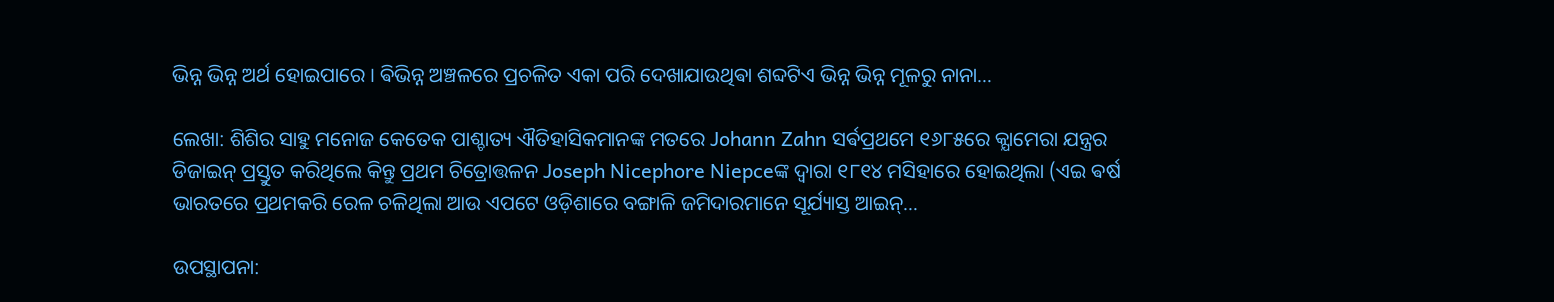ଭିନ୍ନ ଭିନ୍ନ ଅର୍ଥ ହୋଇପାରେ । ଵିଭିନ୍ନ ଅଞ୍ଚଳରେ ପ୍ରଚଳିତ ଏକା ପରି ଦେଖାଯାଉଥିଵା ଶବ୍ଦଟିଏ ଭିନ୍ନ ଭିନ୍ନ ମୂଳରୁ ନାନା…

ଲେଖା: ଶିଶିର ସାହୁ ମନୋଜ କେତେକ ପାଶ୍ଚାତ୍ୟ ଐତିହାସିକମାନଙ୍କ ମତରେ Johann Zahn ସର୍ଵପ୍ରଥମେ ୧୬୮୫ରେ କ୍ଯାମେରା ଯନ୍ତ୍ରର ଡିଜାଇନ୍ ପ୍ରସ୍ତୁତ କରିଥିଲେ କିନ୍ତୁ ପ୍ରଥମ ଚିତ୍ରୋତ୍ତଳନ Joseph Nicephore Niepceଙ୍କ ଦ୍ଵାରା ୧୮୧୪ ମସିହାରେ ହୋଇଥିଲା (ଏଇ ଵର୍ଷ ଭାରତରେ ପ୍ରଥମକରି ରେଳ ଚଳିଥିଲା ଆଉ ଏପଟେ ଓଡ଼ିଶାରେ ବଙ୍ଗାଳି ଜମିଦାରମାନେ ସୂର୍ଯ୍ୟାସ୍ତ ଆଇନ୍…

ଉପସ୍ଥାପନା: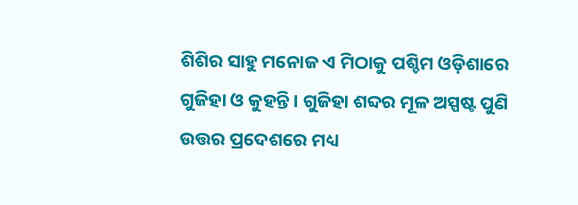ଶିଶିର ସାହୁ ମନୋଜ ଏ ମିଠାକୁ ପଶ୍ଚିମ ଓଡ଼ିଶାରେ ଗୁଜିହା ଓ କୁହନ୍ତି । ଗୁଜିହା ଶବ୍ଦର ମୂଳ ଅସ୍ପଷ୍ଟ ପୁଣି ଉତ୍ତର ପ୍ରଦେଶରେ ମଧ୍ୟ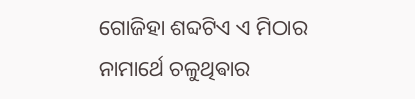ଗୋଜିହା ଶବ୍ଦଟିଏ ଏ ମିଠାର ନାମାର୍ଥେ ଚଳୁଥିଵାର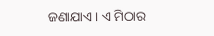ଜଣାଯାଏ । ଏ ମିଠାର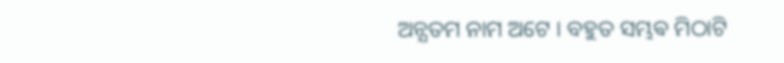ଅନ୍ଯତମ ନାମ ଅଟେ । ବହୁତ ସମ୍ଭଵ ମିଠାଟି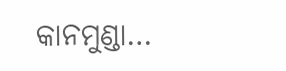କାନମୁଣ୍ଡା…